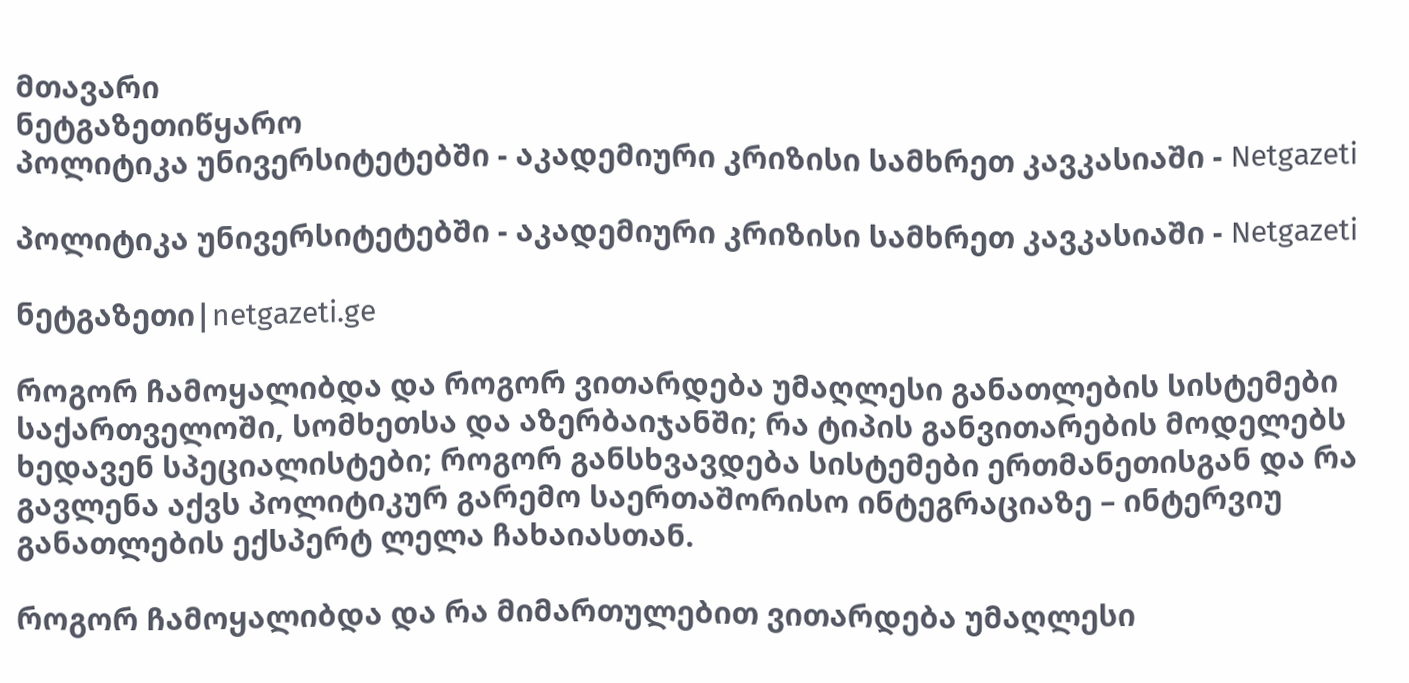მთავარი
ნეტგაზეთიწყარო
პოლიტიკა უნივერსიტეტებში - აკადემიური კრიზისი სამხრეთ კავკასიაში - Netgazeti

პოლიტიკა უნივერსიტეტებში - აკადემიური კრიზისი სამხრეთ კავკასიაში - Netgazeti

ნეტგაზეთი|netgazeti.ge

როგორ ჩამოყალიბდა და როგორ ვითარდება უმაღლესი განათლების სისტემები საქართველოში, სომხეთსა და აზერბაიჯანში; რა ტიპის განვითარების მოდელებს ხედავენ სპეციალისტები; როგორ განსხვავდება სისტემები ერთმანეთისგან და რა გავლენა აქვს პოლიტიკურ გარემო საერთაშორისო ინტეგრაციაზე – ინტერვიუ განათლების ექსპერტ ლელა ჩახაიასთან.

როგორ ჩამოყალიბდა და რა მიმართულებით ვითარდება უმაღლესი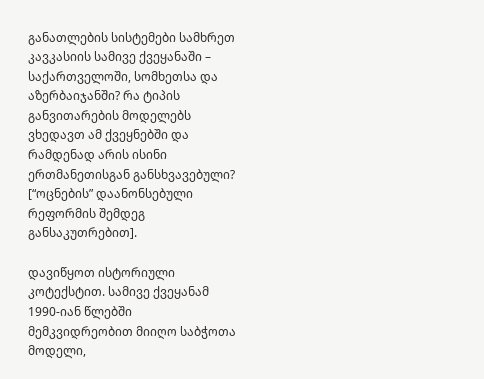განათლების სისტემები სამხრეთ კავკასიის სამივე ქვეყანაში – საქართველოში, სომხეთსა და აზერბაიჯანში? რა ტიპის განვითარების მოდელებს ვხედავთ ამ ქვეყნებში და რამდენად არის ისინი ერთმანეთისგან განსხვავებული? [“ოცნების” დაანონსებული რეფორმის შემდეგ განსაკუთრებით].

დავიწყოთ ისტორიული კოტექსტით. სამივე ქვეყანამ 1990-იან წლებში მემკვიდრეობით მიიღო საბჭოთა მოდელი,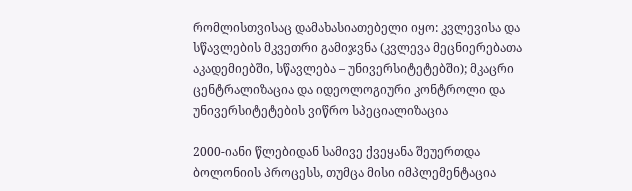რომლისთვისაც დამახასიათებელი იყო: კვლევისა და სწავლების მკვეთრი გამიჯვნა (კვლევა მეცნიერებათა აკადემიებში, სწავლება – უნივერსიტეტებში); მკაცრი ცენტრალიზაცია და იდეოლოგიური კონტროლი და უნივერსიტეტების ვიწრო სპეციალიზაცია

2000-იანი წლებიდან სამივე ქვეყანა შეუერთდა ბოლონიის პროცესს, თუმცა მისი იმპლემენტაცია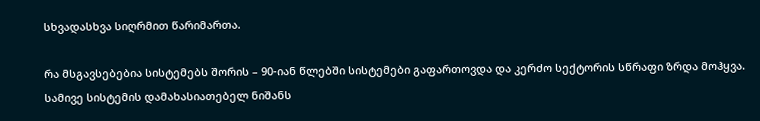სხვადასხვა სიღრმით წარიმართა.

რა მსგავსებებია სისტემებს შორის – 90-იან წლებში სისტემები გაფართოვდა და კერძო სექტორის სწრაფი ზრდა მოჰყვა. სამივე სისტემის დამახასიათებელ ნიშანს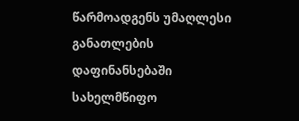წარმოადგენს უმაღლესი განათლების დაფინანსებაში სახელმწიფო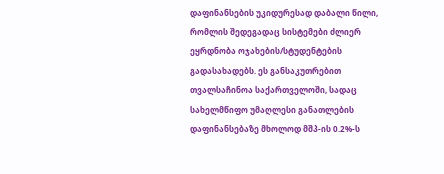დაფინანსების უკიდურესად დაბალი წილი, რომლის შედეგადაც სისტემები ძლიერ ეყრდნობა ოჯახების/სტუდენტების გადასახადებს. ეს განსაკუთრებით თვალსაჩინოა საქართველოში, სადაც სახელმწიფო უმაღლესი განათლების დაფინანსებაზე მხოლოდ მშპ-ის 0.2%-ს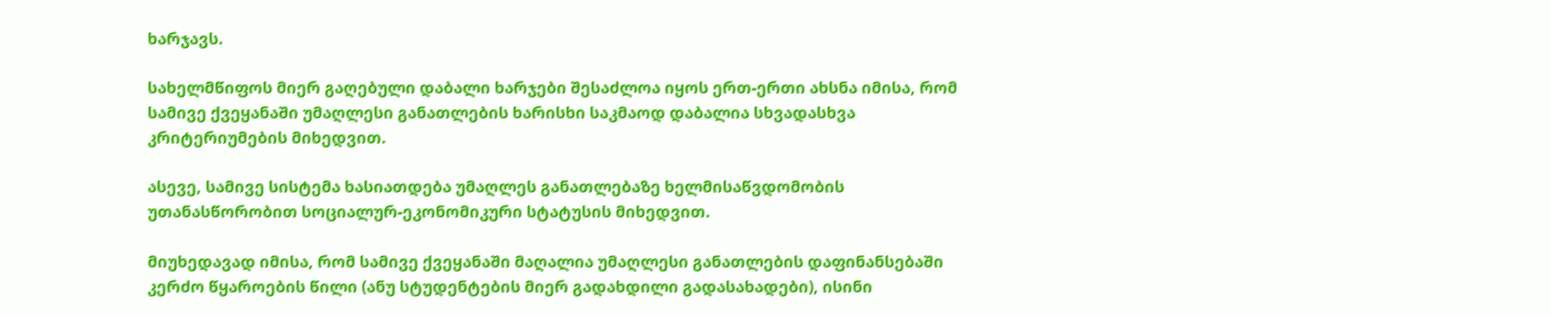ხარჯავს.

სახელმწიფოს მიერ გაღებული დაბალი ხარჯები შესაძლოა იყოს ერთ-ერთი ახსნა იმისა, რომ სამივე ქვეყანაში უმაღლესი განათლების ხარისხი საკმაოდ დაბალია სხვადასხვა კრიტერიუმების მიხედვით.

ასევე, სამივე სისტემა ხასიათდება უმაღლეს განათლებაზე ხელმისაწვდომობის უთანასწორობით სოციალურ-ეკონომიკური სტატუსის მიხედვით.

მიუხედავად იმისა, რომ სამივე ქვეყანაში მაღალია უმაღლესი განათლების დაფინანსებაში კერძო წყაროების წილი (ანუ სტუდენტების მიერ გადახდილი გადასახადები), ისინი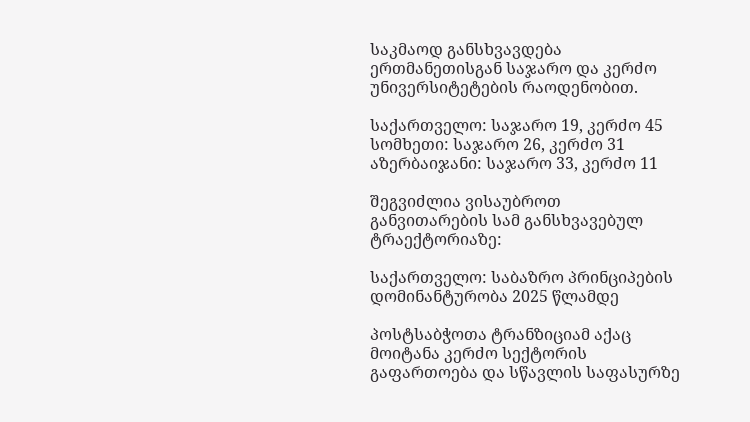საკმაოდ განსხვავდება ერთმანეთისგან საჯარო და კერძო უნივერსიტეტების რაოდენობით.

საქართველო: საჯარო 19, კერძო 45 სომხეთი: საჯარო 26, კერძო 31 აზერბაიჯანი: საჯარო 33, კერძო 11

შეგვიძლია ვისაუბროთ განვითარების სამ განსხვავებულ ტრაექტორიაზე:

საქართველო: საბაზრო პრინციპების დომინანტურობა 2025 წლამდე

პოსტსაბჭოთა ტრანზიციამ აქაც მოიტანა კერძო სექტორის გაფართოება და სწავლის საფასურზე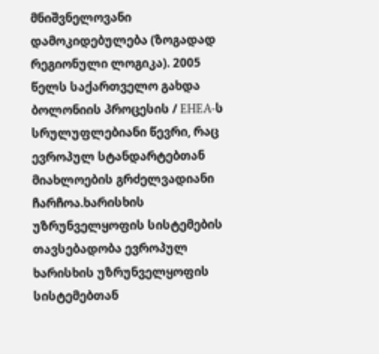მნიშვნელოვანი დამოკიდებულება (ზოგადად რეგიონული ლოგიკა). 2005 წელს საქართველო გახდა ბოლონიის პროცესის / EHEA-ს სრულუფლებიანი წევრი, რაც ევროპულ სტანდარტებთან მიახლოების გრძელვადიანი ჩარჩოა.ხარისხის უზრუნველყოფის სისტემების თავსებადობა ევროპულ ხარისხის უზრუნველყოფის სისტემებთან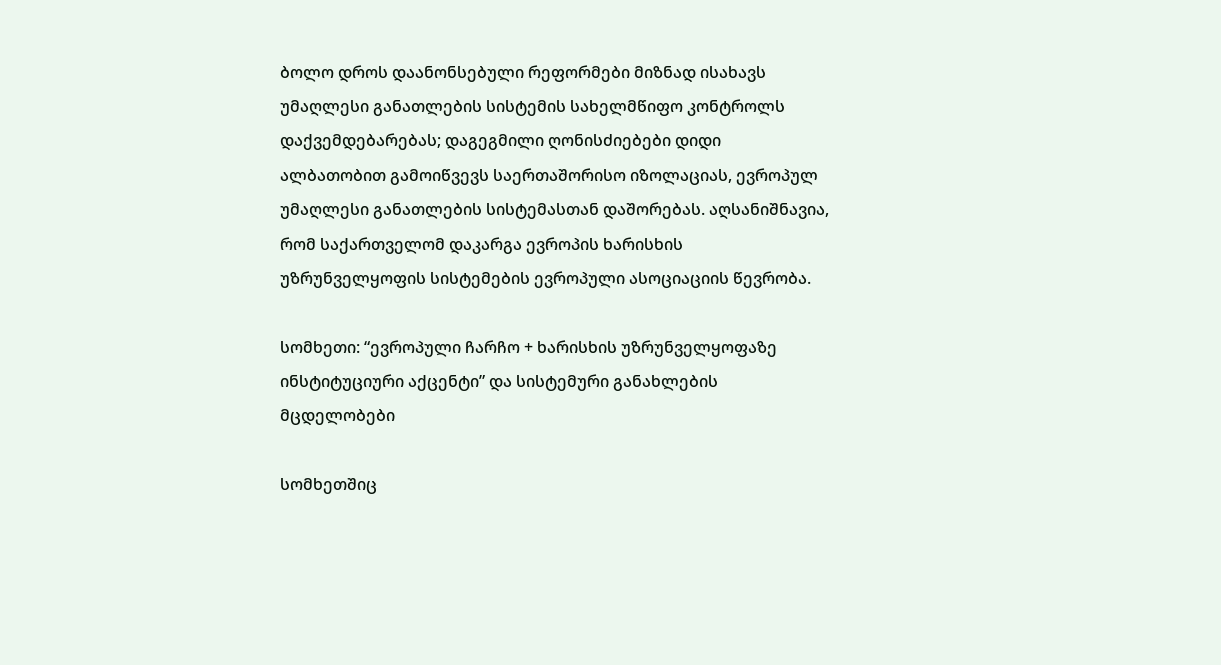ბოლო დროს დაანონსებული რეფორმები მიზნად ისახავს უმაღლესი განათლების სისტემის სახელმწიფო კონტროლს დაქვემდებარებას; დაგეგმილი ღონისძიებები დიდი ალბათობით გამოიწვევს საერთაშორისო იზოლაციას, ევროპულ უმაღლესი განათლების სისტემასთან დაშორებას. აღსანიშნავია, რომ საქართველომ დაკარგა ევროპის ხარისხის უზრუნველყოფის სისტემების ევროპული ასოციაციის წევრობა.

სომხეთი: “ევროპული ჩარჩო + ხარისხის უზრუნველყოფაზე ინსტიტუციური აქცენტი” და სისტემური განახლების მცდელობები

სომხეთშიც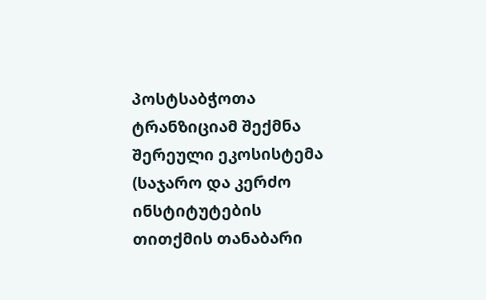პოსტსაბჭოთა ტრანზიციამ შექმნა შერეული ეკოსისტემა (საჯარო და კერძო ინსტიტუტების თითქმის თანაბარი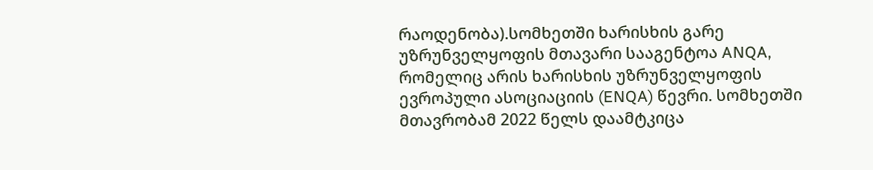რაოდენობა).სომხეთში ხარისხის გარე უზრუნველყოფის მთავარი სააგენტოა ANQA, რომელიც არის ხარისხის უზრუნველყოფის ევროპული ასოციაციის (ENQA) წევრი. სომხეთში მთავრობამ 2022 წელს დაამტკიცა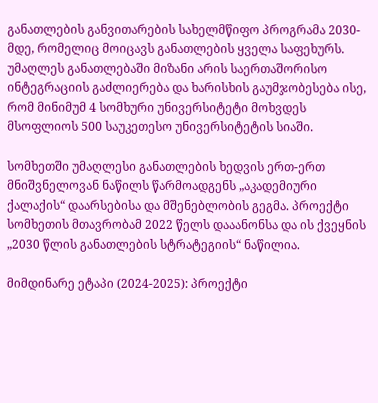განათლების განვითარების სახელმწიფო პროგრამა 2030-მდე, რომელიც მოიცავს განათლების ყველა საფეხურს. უმაღლეს განათლებაში მიზანი არის საერთაშორისო ინტეგრაციის გაძლიერება და ხარისხის გაუმჯობესება ისე, რომ მინიმუმ 4 სომხური უნივერსიტეტი მოხვდეს მსოფლიოს 500 საუკეთესო უნივერსიტეტის სიაში.

სომხეთში უმაღლესი განათლების ხედვის ერთ-ერთ მნიშვნელოვან ნაწილს წარმოადგენს „აკადემიური ქალაქის“ დაარსებისა და მშენებლობის გეგმა. პროექტი სომხეთის მთავრობამ 2022 წელს დააანონსა და ის ქვეყნის „2030 წლის განათლების სტრატეგიის“ ნაწილია.

მიმდინარე ეტაპი (2024-2025): პროექტი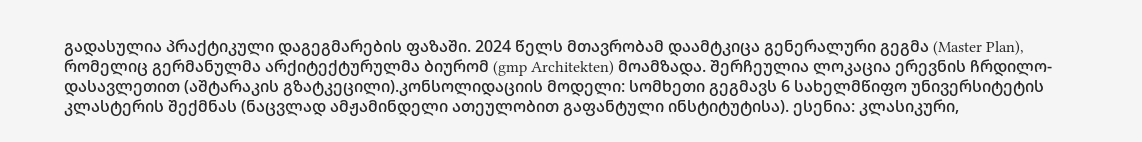გადასულია პრაქტიკული დაგეგმარების ფაზაში. 2024 წელს მთავრობამ დაამტკიცა გენერალური გეგმა (Master Plan), რომელიც გერმანულმა არქიტექტურულმა ბიურომ (gmp Architekten) მოამზადა. შერჩეულია ლოკაცია ერევნის ჩრდილო-დასავლეთით (აშტარაკის გზატკეცილი).კონსოლიდაციის მოდელი: სომხეთი გეგმავს 6 სახელმწიფო უნივერსიტეტის კლასტერის შექმნას (ნაცვლად ამჟამინდელი ათეულობით გაფანტული ინსტიტუტისა). ესენია: კლასიკური,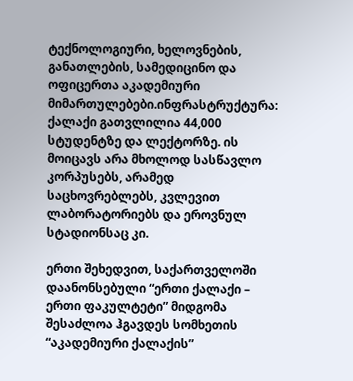ტექნოლოგიური, ხელოვნების, განათლების, სამედიცინო და ოფიცერთა აკადემიური მიმართულებები.ინფრასტრუქტურა: ქალაქი გათვლილია 44,000 სტუდენტზე და ლექტორზე. ის მოიცავს არა მხოლოდ სასწავლო კორპუსებს, არამედ საცხოვრებლებს, კვლევით ლაბორატორიებს და ეროვნულ სტადიონსაც კი.

ერთი შეხედვით, საქართველოში დაანონსებული “ერთი ქალაქი – ერთი ფაკულტეტი” მიდგომა შესაძლოა ჰგავდეს სომხეთის “აკადემიური ქალაქის”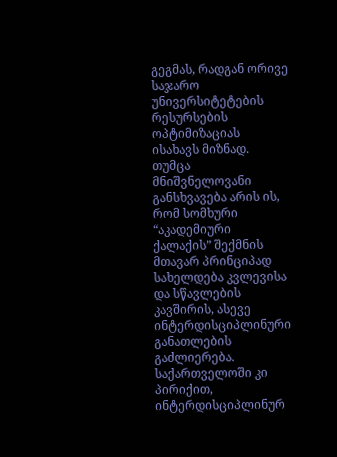გეგმას, რადგან ორივე საჯარო უნივერსიტეტების რესურსების ოპტიმიზაციას ისახავს მიზნად. თუმცა მნიშვნელოვანი განსხვავება არის ის, რომ სომხური “აკადემიური ქალაქის” შექმნის მთავარ პრინციპად სახელდება კვლევისა და სწავლების კავშირის, ასევე ინტერდისციპლინური განათლების გაძლიერება. საქართველოში კი პირიქით, ინტერდისციპლინურ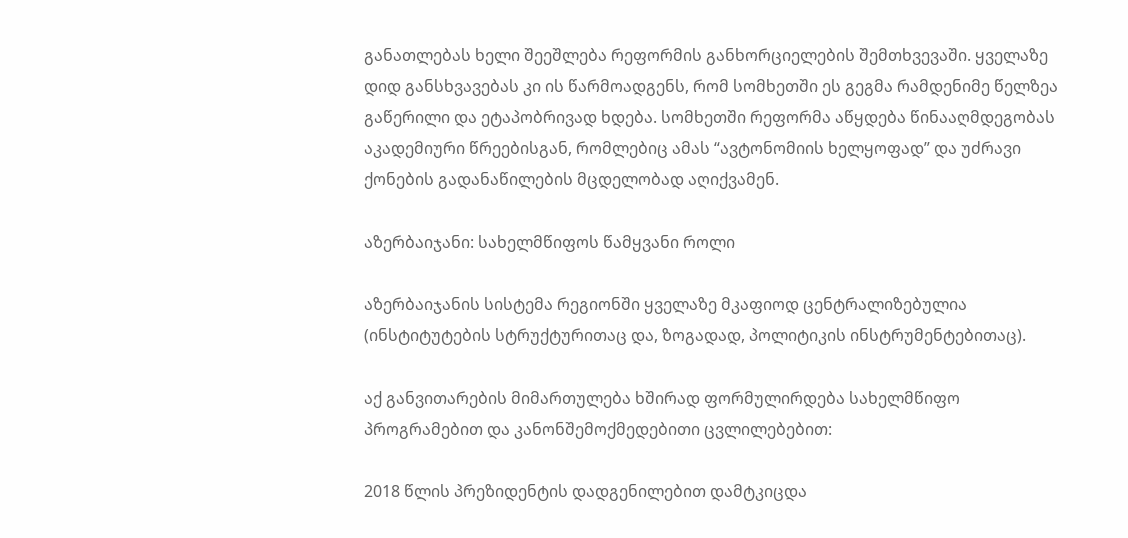განათლებას ხელი შეეშლება რეფორმის განხორციელების შემთხვევაში. ყველაზე დიდ განსხვავებას კი ის წარმოადგენს, რომ სომხეთში ეს გეგმა რამდენიმე წელზეა გაწერილი და ეტაპობრივად ხდება. სომხეთში რეფორმა აწყდება წინააღმდეგობას აკადემიური წრეებისგან, რომლებიც ამას “ავტონომიის ხელყოფად” და უძრავი ქონების გადანაწილების მცდელობად აღიქვამენ.

აზერბაიჯანი: სახელმწიფოს წამყვანი როლი

აზერბაიჯანის სისტემა რეგიონში ყველაზე მკაფიოდ ცენტრალიზებულია (ინსტიტუტების სტრუქტურითაც და, ზოგადად, პოლიტიკის ინსტრუმენტებითაც).

აქ განვითარების მიმართულება ხშირად ფორმულირდება სახელმწიფო პროგრამებით და კანონშემოქმედებითი ცვლილებებით:

2018 წლის პრეზიდენტის დადგენილებით დამტკიცდა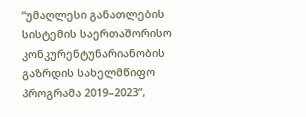“უმაღლესი განათლების სისტემის საერთაშორისო კონკურენტუნარიანობის გაზრდის სახელმწიფო პროგრამა 2019–2023”,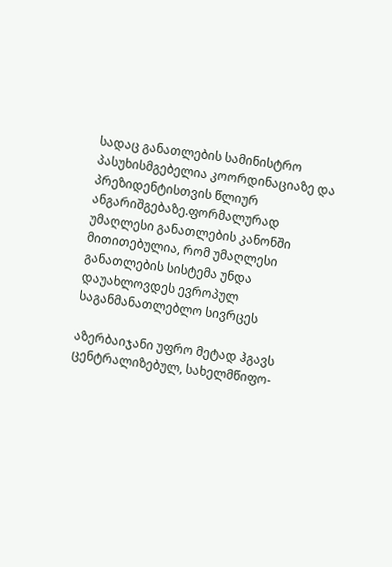სადაც განათლების სამინისტრო პასუხისმგებელია კოორდინაციაზე და პრეზიდენტისთვის წლიურ ანგარიშგებაზე.ფორმალურად უმაღლესი განათლების კანონში მითითებულია, რომ უმაღლესი განათლების სისტემა უნდა დაუახლოვდეს ევროპულ საგანმანათლებლო სივრცეს

აზერბაიჯანი უფრო მეტად ჰგავს ცენტრალიზებულ, სახელმწიფო-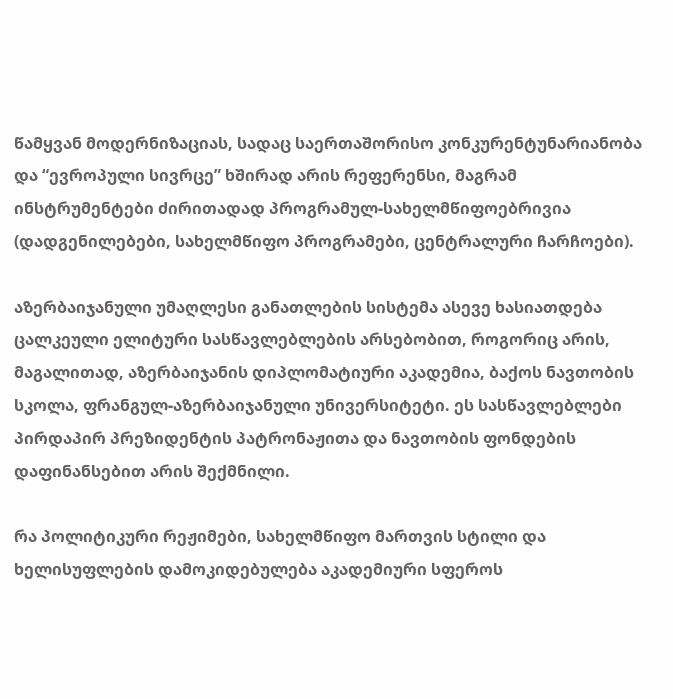წამყვან მოდერნიზაციას, სადაც საერთაშორისო კონკურენტუნარიანობა და “ევროპული სივრცე” ხშირად არის რეფერენსი, მაგრამ ინსტრუმენტები ძირითადად პროგრამულ-სახელმწიფოებრივია (დადგენილებები, სახელმწიფო პროგრამები, ცენტრალური ჩარჩოები).

აზერბაიჯანული უმაღლესი განათლების სისტემა ასევე ხასიათდება ცალკეული ელიტური სასწავლებლების არსებობით, როგორიც არის, მაგალითად, აზერბაიჯანის დიპლომატიური აკადემია, ბაქოს ნავთობის სკოლა, ფრანგულ-აზერბაიჯანული უნივერსიტეტი. ეს სასწავლებლები პირდაპირ პრეზიდენტის პატრონაჟითა და ნავთობის ფონდების დაფინანსებით არის შექმნილი.

რა პოლიტიკური რეჟიმები, სახელმწიფო მართვის სტილი და ხელისუფლების დამოკიდებულება აკადემიური სფეროს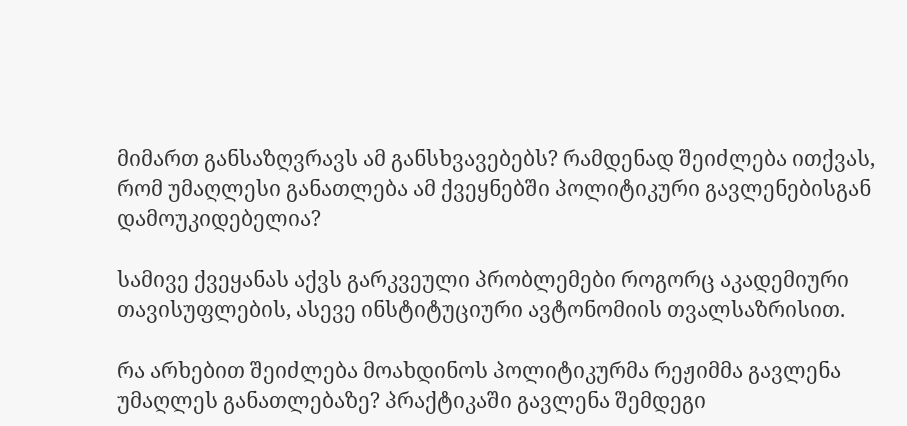მიმართ განსაზღვრავს ამ განსხვავებებს? რამდენად შეიძლება ითქვას, რომ უმაღლესი განათლება ამ ქვეყნებში პოლიტიკური გავლენებისგან დამოუკიდებელია?

სამივე ქვეყანას აქვს გარკვეული პრობლემები როგორც აკადემიური თავისუფლების, ასევე ინსტიტუციური ავტონომიის თვალსაზრისით.

რა არხებით შეიძლება მოახდინოს პოლიტიკურმა რეჟიმმა გავლენა უმაღლეს განათლებაზე? პრაქტიკაში გავლენა შემდეგი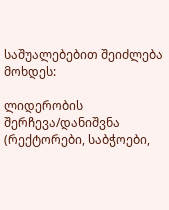საშუალებებით შეიძლება მოხდეს:

ლიდერობის შერჩევა/დანიშვნა (რექტორები, საბჭოები,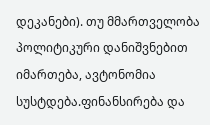დეკანები). თუ მმართველობა პოლიტიკური დანიშვნებით იმართება, ავტონომია სუსტდება.ფინანსირება და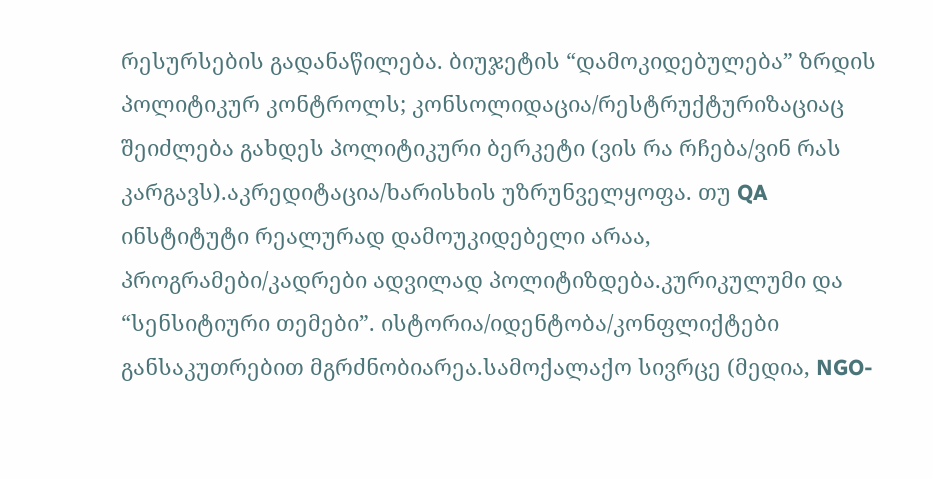რესურსების გადანაწილება. ბიუჯეტის “დამოკიდებულება” ზრდის პოლიტიკურ კონტროლს; კონსოლიდაცია/რესტრუქტურიზაციაც შეიძლება გახდეს პოლიტიკური ბერკეტი (ვის რა რჩება/ვინ რას კარგავს).აკრედიტაცია/ხარისხის უზრუნველყოფა. თუ QA ინსტიტუტი რეალურად დამოუკიდებელი არაა, პროგრამები/კადრები ადვილად პოლიტიზდება.კურიკულუმი და “სენსიტიური თემები”. ისტორია/იდენტობა/კონფლიქტები განსაკუთრებით მგრძნობიარეა.სამოქალაქო სივრცე (მედია, NGO-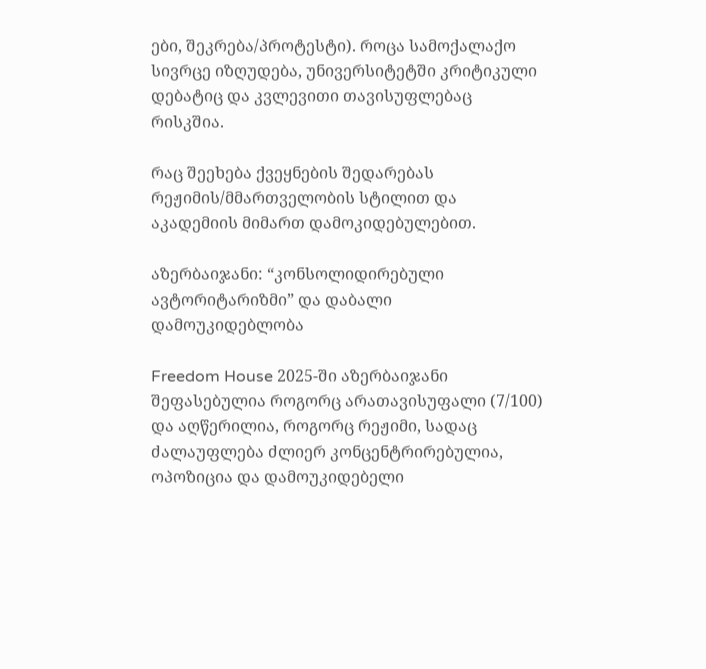ები, შეკრება/პროტესტი). როცა სამოქალაქო სივრცე იზღუდება, უნივერსიტეტში კრიტიკული დებატიც და კვლევითი თავისუფლებაც რისკშია.

რაც შეეხება ქვეყნების შედარებას რეჟიმის/მმართველობის სტილით და აკადემიის მიმართ დამოკიდებულებით.

აზერბაიჯანი: “კონსოლიდირებული ავტორიტარიზმი” და დაბალი დამოუკიდებლობა

Freedom House 2025-ში აზერბაიჯანი შეფასებულია როგორც არათავისუფალი (7/100) და აღწერილია, როგორც რეჟიმი, სადაც ძალაუფლება ძლიერ კონცენტრირებულია, ოპოზიცია და დამოუკიდებელი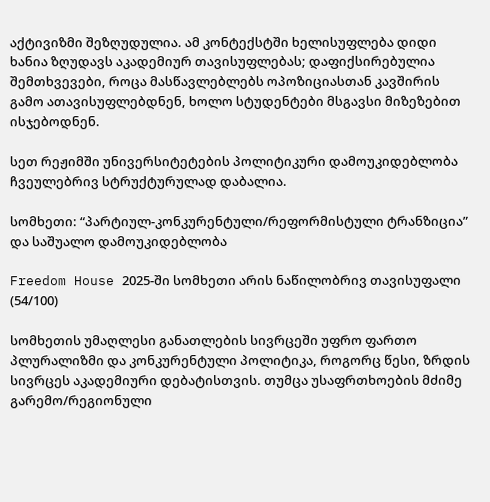აქტივიზმი შეზღუდულია. ამ კონტექსტში ხელისუფლება დიდი ხანია ზღუდავს აკადემიურ თავისუფლებას; დაფიქსირებულია შემთხვევები, როცა მასწავლებლებს ოპოზიციასთან კავშირის გამო ათავისუფლებდნენ, ხოლო სტუდენტები მსგავსი მიზეზებით ისჯებოდნენ.

სეთ რეჟიმში უნივერსიტეტების პოლიტიკური დამოუკიდებლობა ჩვეულებრივ სტრუქტურულად დაბალია.

სომხეთი: “პარტიულ-კონკურენტული/რეფორმისტული ტრანზიცია” და საშუალო დამოუკიდებლობა

Freedom House 2025-ში სომხეთი არის ნაწილობრივ თავისუფალი (54/100)

სომხეთის უმაღლესი განათლების სივრცეში უფრო ფართო პლურალიზმი და კონკურენტული პოლიტიკა, როგორც წესი, ზრდის სივრცეს აკადემიური დებატისთვის. თუმცა უსაფრთხოების მძიმე გარემო/რეგიონული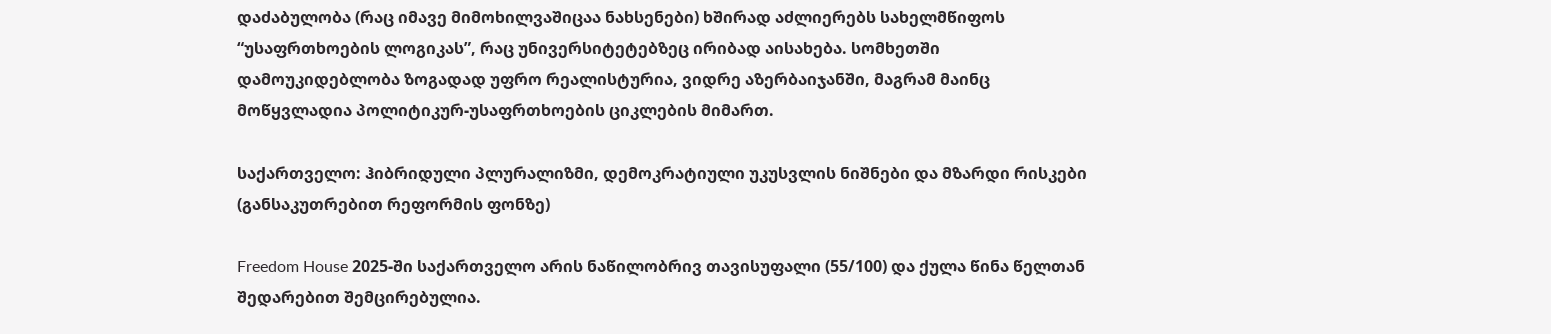დაძაბულობა (რაც იმავე მიმოხილვაშიცაა ნახსენები) ხშირად აძლიერებს სახელმწიფოს “უსაფრთხოების ლოგიკას”, რაც უნივერსიტეტებზეც ირიბად აისახება. სომხეთში დამოუკიდებლობა ზოგადად უფრო რეალისტურია, ვიდრე აზერბაიჯანში, მაგრამ მაინც მოწყვლადია პოლიტიკურ-უსაფრთხოების ციკლების მიმართ.

საქართველო: ჰიბრიდული პლურალიზმი, დემოკრატიული უკუსვლის ნიშნები და მზარდი რისკები (განსაკუთრებით რეფორმის ფონზე)

Freedom House 2025-ში საქართველო არის ნაწილობრივ თავისუფალი (55/100) და ქულა წინა წელთან შედარებით შემცირებულია.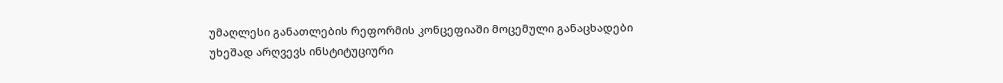უმაღლესი განათლების რეფორმის კონცეფიაში მოცემული განაცხადები უხეშად არღვევს ინსტიტუციური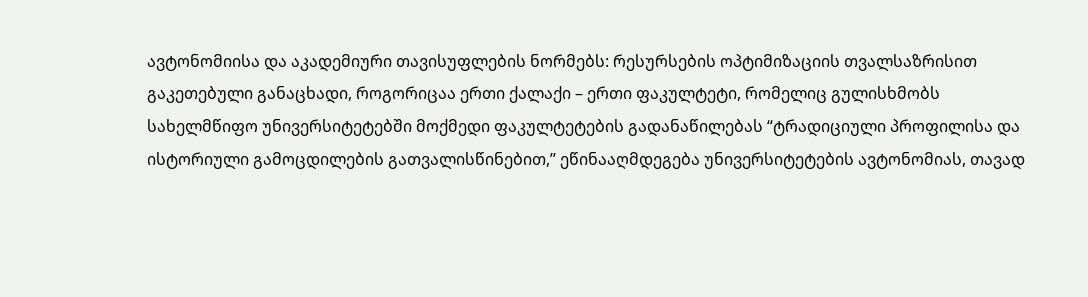ავტონომიისა და აკადემიური თავისუფლების ნორმებს: რესურსების ოპტიმიზაციის თვალსაზრისით გაკეთებული განაცხადი, როგორიცაა ერთი ქალაქი – ერთი ფაკულტეტი, რომელიც გულისხმობს სახელმწიფო უნივერსიტეტებში მოქმედი ფაკულტეტების გადანაწილებას “ტრადიციული პროფილისა და ისტორიული გამოცდილების გათვალისწინებით,” ეწინააღმდეგება უნივერსიტეტების ავტონომიას, თავად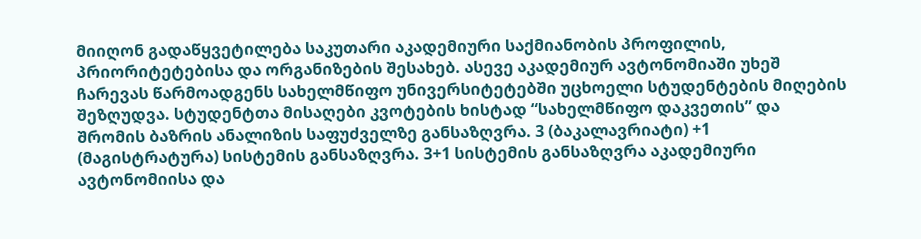მიიღონ გადაწყვეტილება საკუთარი აკადემიური საქმიანობის პროფილის, პრიორიტეტებისა და ორგანიზების შესახებ. ასევე აკადემიურ ავტონომიაში უხეშ ჩარევას წარმოადგენს სახელმწიფო უნივერსიტეტებში უცხოელი სტუდენტების მიღების შეზღუდვა. სტუდენტთა მისაღები კვოტების ხისტად “სახელმწიფო დაკვეთის” და შრომის ბაზრის ანალიზის საფუძველზე განსაზღვრა. 3 (ბაკალავრიატი) +1 (მაგისტრატურა) სისტემის განსაზღვრა. 3+1 სისტემის განსაზღვრა აკადემიური ავტონომიისა და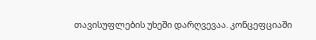თავისუფლების უხეში დარღვევაა. კონცეფციაში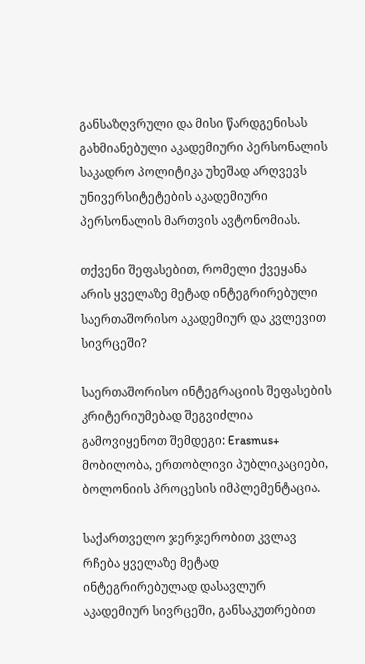განსაზღვრული და მისი წარდგენისას გახმიანებული აკადემიური პერსონალის საკადრო პოლიტიკა უხეშად არღვევს უნივერსიტეტების აკადემიური პერსონალის მართვის ავტონომიას.

თქვენი შეფასებით, რომელი ქვეყანა არის ყველაზე მეტად ინტეგრირებული საერთაშორისო აკადემიურ და კვლევით სივრცეში?

საერთაშორისო ინტეგრაციის შეფასების კრიტერიუმებად შეგვიძლია გამოვიყენოთ შემდეგი: Erasmus+ მობილობა, ერთობლივი პუბლიკაციები, ბოლონიის პროცესის იმპლემენტაცია.

საქართველო ჯერჯერობით კვლავ რჩება ყველაზე მეტად ინტეგრირებულად დასავლურ აკადემიურ სივრცეში, განსაკუთრებით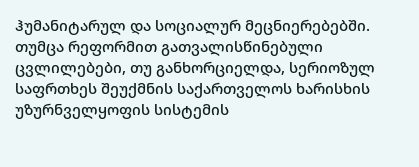ჰუმანიტარულ და სოციალურ მეცნიერებებში. თუმცა რეფორმით გათვალისწინებული ცვლილებები, თუ განხორციელდა, სერიოზულ საფრთხეს შეუქმნის საქართველოს ხარისხის უზურნველყოფის სისტემის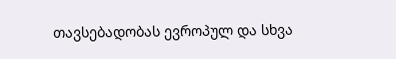თავსებადობას ევროპულ და სხვა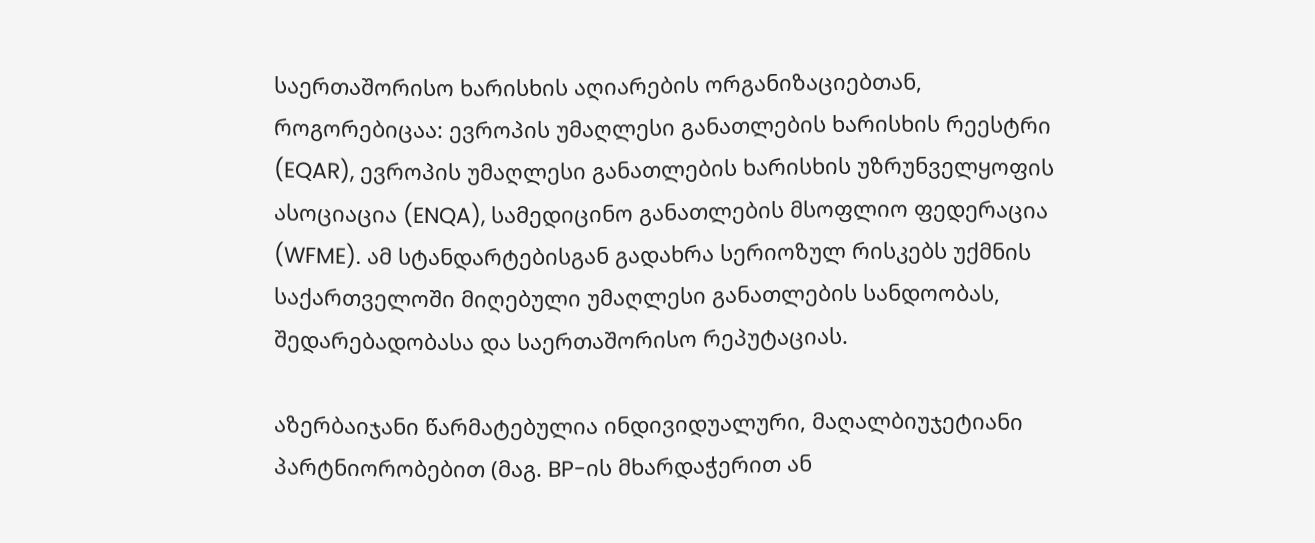საერთაშორისო ხარისხის აღიარების ორგანიზაციებთან, როგორებიცაა: ევროპის უმაღლესი განათლების ხარისხის რეესტრი (EQAR), ევროპის უმაღლესი განათლების ხარისხის უზრუნველყოფის ასოციაცია (ENQA), სამედიცინო განათლების მსოფლიო ფედერაცია (WFME). ამ სტანდარტებისგან გადახრა სერიოზულ რისკებს უქმნის საქართველოში მიღებული უმაღლესი განათლების სანდოობას, შედარებადობასა და საერთაშორისო რეპუტაციას.

აზერბაიჯანი წარმატებულია ინდივიდუალური, მაღალბიუჯეტიანი პარტნიორობებით (მაგ. BP-ის მხარდაჭერით ან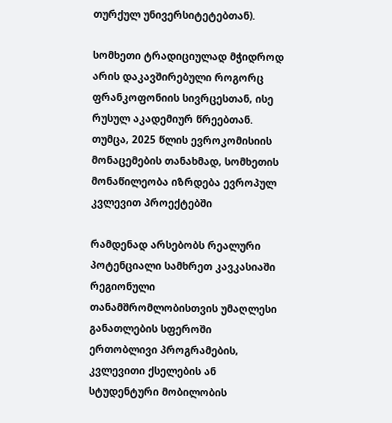თურქულ უნივერსიტეტებთან).

სომხეთი ტრადიციულად მჭიდროდ არის დაკავშირებული როგორც ფრანკოფონიის სივრცესთან, ისე რუსულ აკადემიურ წრეებთან. თუმცა, 2025 წლის ევროკომისიის მონაცემების თანახმად, სომხეთის მონაწილეობა იზრდება ევროპულ კვლევით პროექტებში

რამდენად არსებობს რეალური პოტენციალი სამხრეთ კავკასიაში რეგიონული თანამშრომლობისთვის უმაღლესი განათლების სფეროში ერთობლივი პროგრამების, კვლევითი ქსელების ან სტუდენტური მობილობის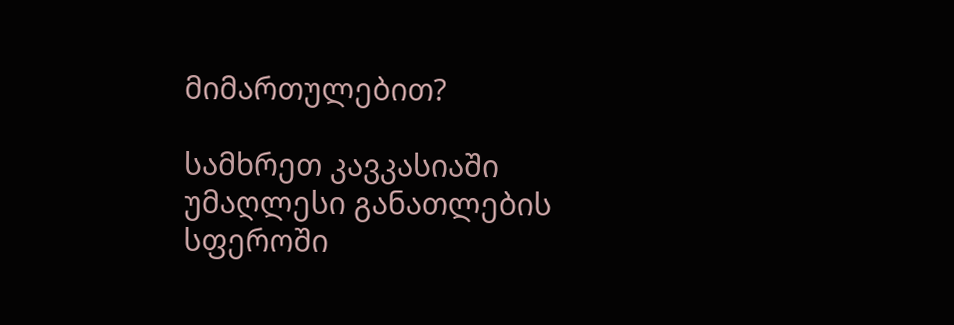მიმართულებით?

სამხრეთ კავკასიაში უმაღლესი განათლების სფეროში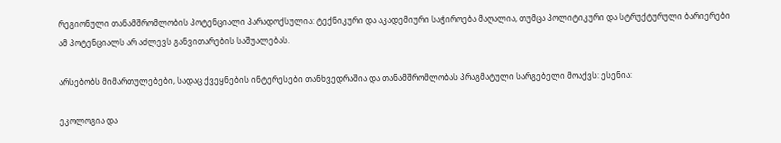რეგიონული თანამშრომლობის პოტენციალი პარადოქსულია: ტექნიკური და აკადემიური საჭიროება მაღალია, თუმცა პოლიტიკური და სტრუქტურული ბარიერები ამ პოტენციალს არ აძლევს განვითარების საშუალებას.

არსებობს მიმართულებები, სადაც ქვეყნების ინტერესები თანხვედრაშია და თანამშრომლობას პრაგმატული სარგებელი მოაქვს: ესენია:

ეკოლოგია და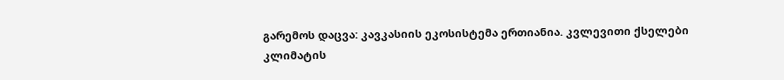გარემოს დაცვა: კავკასიის ეკოსისტემა ერთიანია. კვლევითი ქსელები კლიმატის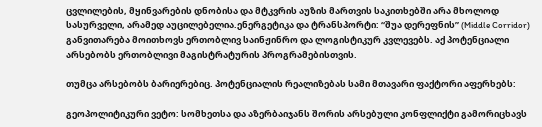ცვლილების, მყინვარების დნობისა და მტკვრის აუზის მართვის საკითხებში არა მხოლოდ სასურველი, არამედ აუცილებელია.ენერგეტიკა და ტრანსპორტი: “შუა დერეფნის” (Middle Corridor) განვითარება მოითხოვს ერთობლივ საინჟინრო და ლოგისტიკურ კვლევებს. აქ პოტენციალი არსებობს ერთობლივი მაგისტრატურის პროგრამებისთვის.

თუმცა არსებობს ბარიერებიც. პოტენციალის რეალიზებას სამი მთავარი ფაქტორი აფერხებს:

გეოპოლიტიკური ვეტო: სომხეთსა და აზერბაიჯანს შორის არსებული კონფლიქტი გამორიცხავს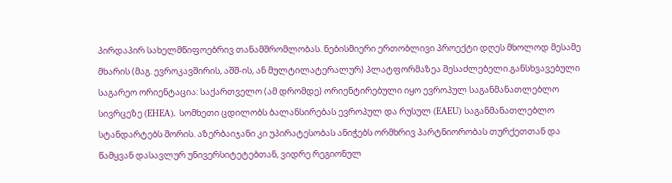პირდაპირ სახელმწიფოებრივ თანამშრომლობას. ნებისმიერი ერთობლივი პროექტი დღეს მხოლოდ მესამე მხარის (მაგ. ევროკავშირის, აშშ-ის, ან მულტილატერალურ) პლატფორმაზეა შესაძლებელი.განსხვავებული საგარეო ორიენტაცია: საქართველო (ამ დრომდე) ორიენტირებული იყო ევროპულ საგანმანათლებლო სივრცეზე (EHEA). სომხეთი ცდილობს ბალანსირებას ევროპულ და რუსულ (EAEU) საგანმანათლებლო სტანდარტებს შორის. აზერბაიჯანი კი უპირატესობას ანიჭებს ორმხრივ პარტნიორობას თურქეთთან და წამყვან დასავლურ უნივერსიტეტებთან, ვიდრე რეგიონულ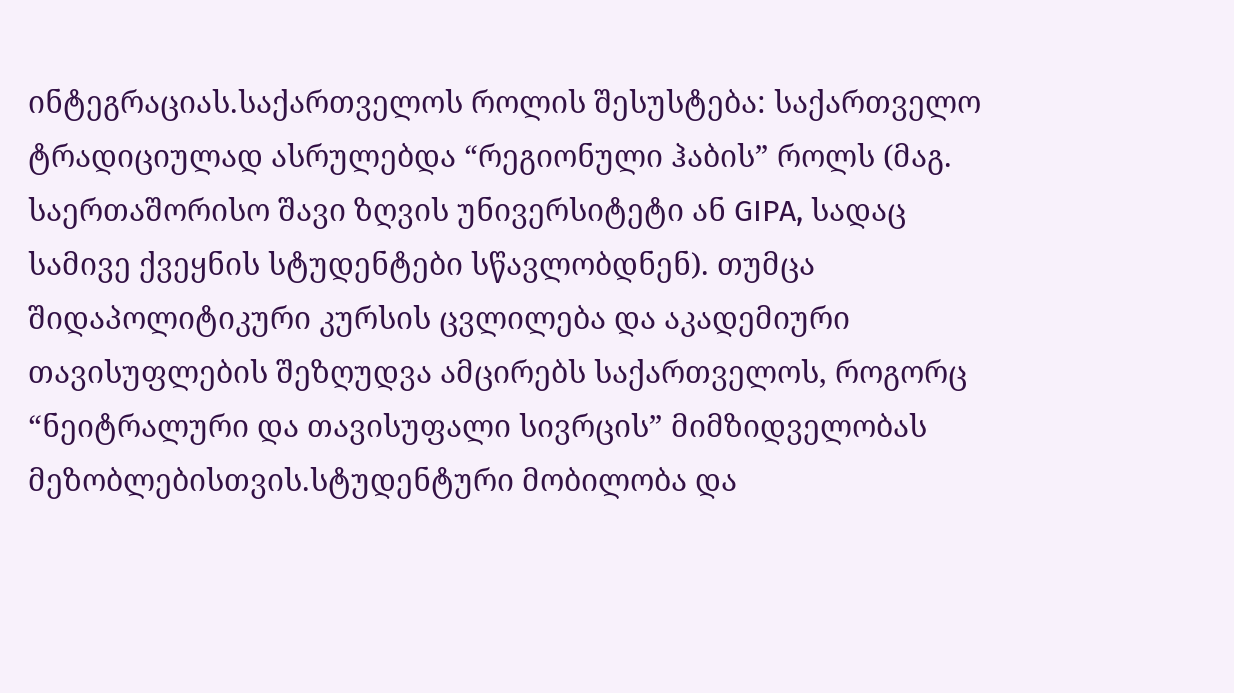ინტეგრაციას.საქართველოს როლის შესუსტება: საქართველო ტრადიციულად ასრულებდა “რეგიონული ჰაბის” როლს (მაგ. საერთაშორისო შავი ზღვის უნივერსიტეტი ან GIPA, სადაც სამივე ქვეყნის სტუდენტები სწავლობდნენ). თუმცა შიდაპოლიტიკური კურსის ცვლილება და აკადემიური თავისუფლების შეზღუდვა ამცირებს საქართველოს, როგორც “ნეიტრალური და თავისუფალი სივრცის” მიმზიდველობას მეზობლებისთვის.სტუდენტური მობილობა და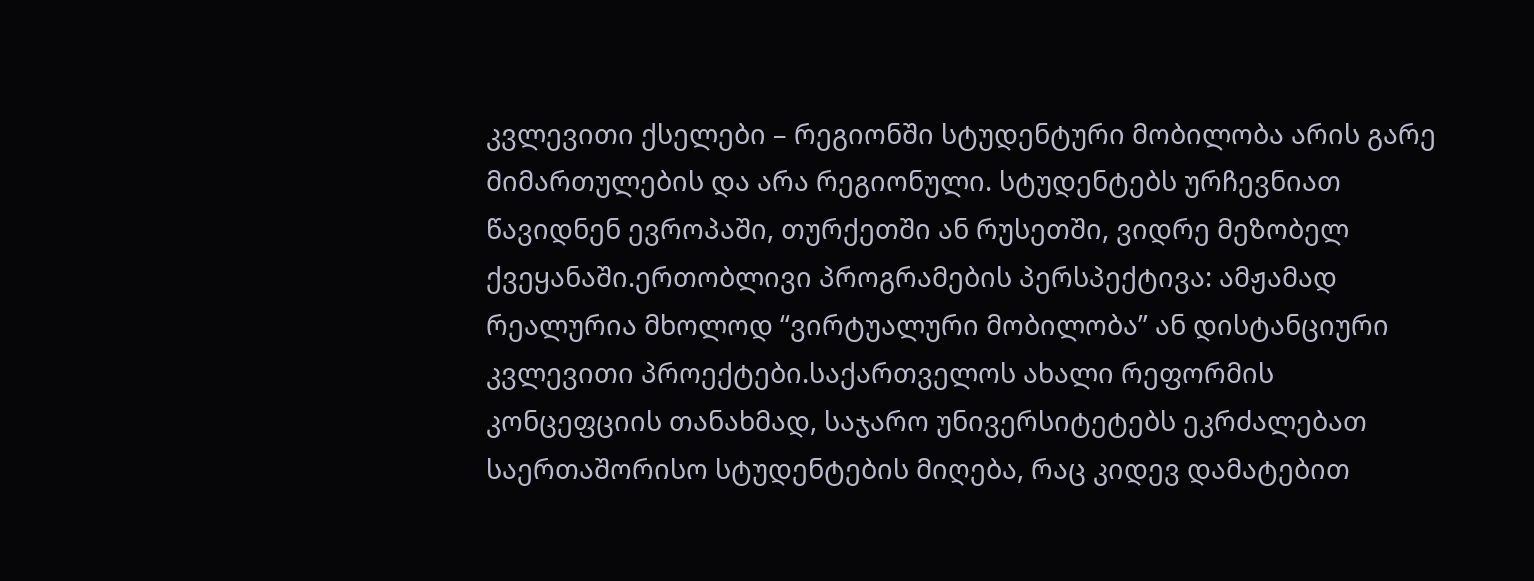კვლევითი ქსელები – რეგიონში სტუდენტური მობილობა არის გარე მიმართულების და არა რეგიონული. სტუდენტებს ურჩევნიათ წავიდნენ ევროპაში, თურქეთში ან რუსეთში, ვიდრე მეზობელ ქვეყანაში.ერთობლივი პროგრამების პერსპექტივა: ამჟამად რეალურია მხოლოდ “ვირტუალური მობილობა” ან დისტანციური კვლევითი პროექტები.საქართველოს ახალი რეფორმის კონცეფციის თანახმად, საჯარო უნივერსიტეტებს ეკრძალებათ საერთაშორისო სტუდენტების მიღება, რაც კიდევ დამატებით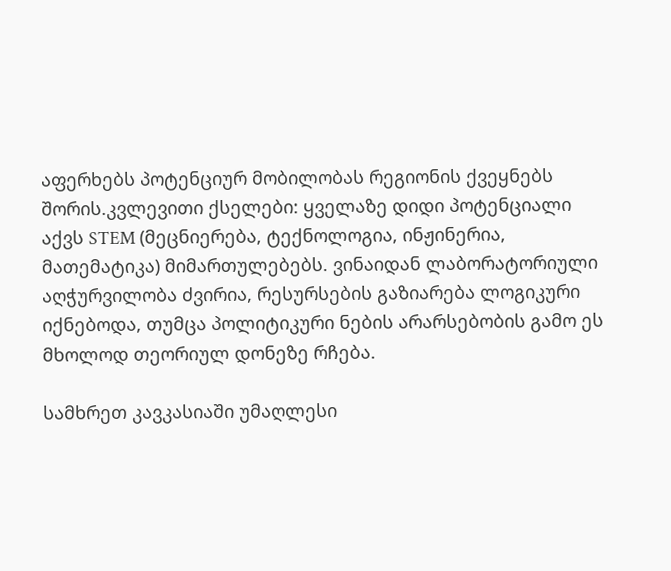აფერხებს პოტენციურ მობილობას რეგიონის ქვეყნებს შორის.კვლევითი ქსელები: ყველაზე დიდი პოტენციალი აქვს STEM (მეცნიერება, ტექნოლოგია, ინჟინერია, მათემატიკა) მიმართულებებს. ვინაიდან ლაბორატორიული აღჭურვილობა ძვირია, რესურსების გაზიარება ლოგიკური იქნებოდა, თუმცა პოლიტიკური ნების არარსებობის გამო ეს მხოლოდ თეორიულ დონეზე რჩება.

სამხრეთ კავკასიაში უმაღლესი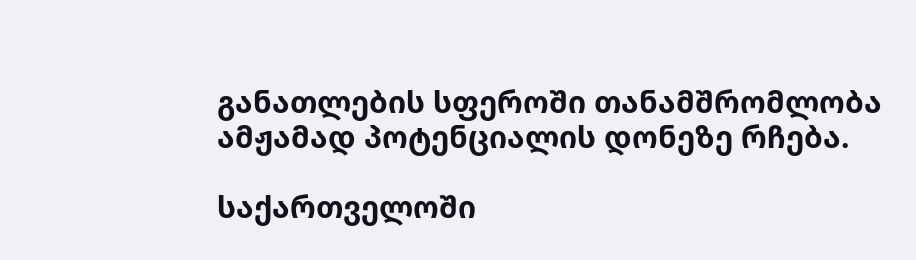განათლების სფეროში თანამშრომლობა ამჟამად პოტენციალის დონეზე რჩება.

საქართველოში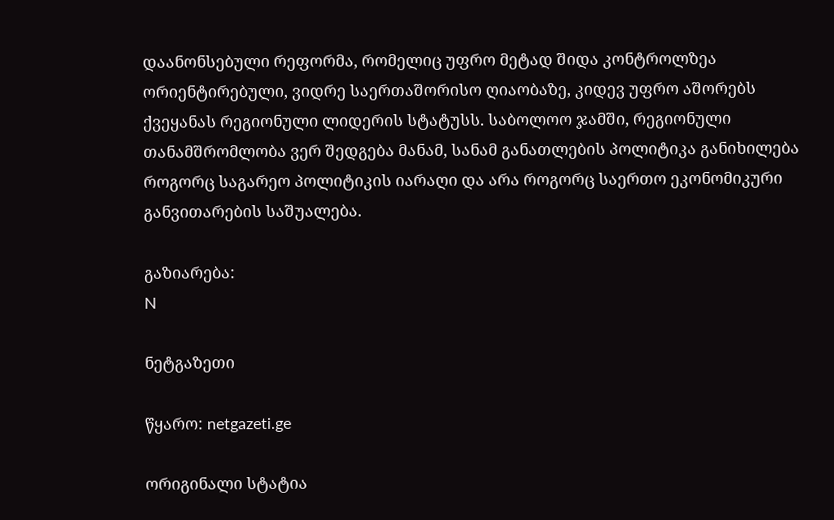დაანონსებული რეფორმა, რომელიც უფრო მეტად შიდა კონტროლზეა ორიენტირებული, ვიდრე საერთაშორისო ღიაობაზე, კიდევ უფრო აშორებს ქვეყანას რეგიონული ლიდერის სტატუსს. საბოლოო ჯამში, რეგიონული თანამშრომლობა ვერ შედგება მანამ, სანამ განათლების პოლიტიკა განიხილება როგორც საგარეო პოლიტიკის იარაღი და არა როგორც საერთო ეკონომიკური განვითარების საშუალება.

გაზიარება:
N

ნეტგაზეთი

წყარო: netgazeti.ge

ორიგინალი სტატია